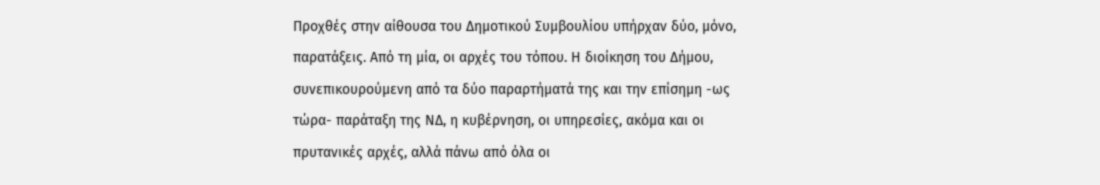Προχθές στην αίθουσα του Δημοτικού Συμβουλίου υπήρχαν δύο, μόνο, παρατάξεις. Από τη μία, οι αρχές του τόπου. Η διοίκηση του Δήμου, συνεπικουρούμενη από τα δύο παραρτήματά της και την επίσημη -ως τώρα- παράταξη της ΝΔ, η κυβέρνηση, οι υπηρεσίες, ακόμα και οι πρυτανικές αρχές, αλλά πάνω από όλα οι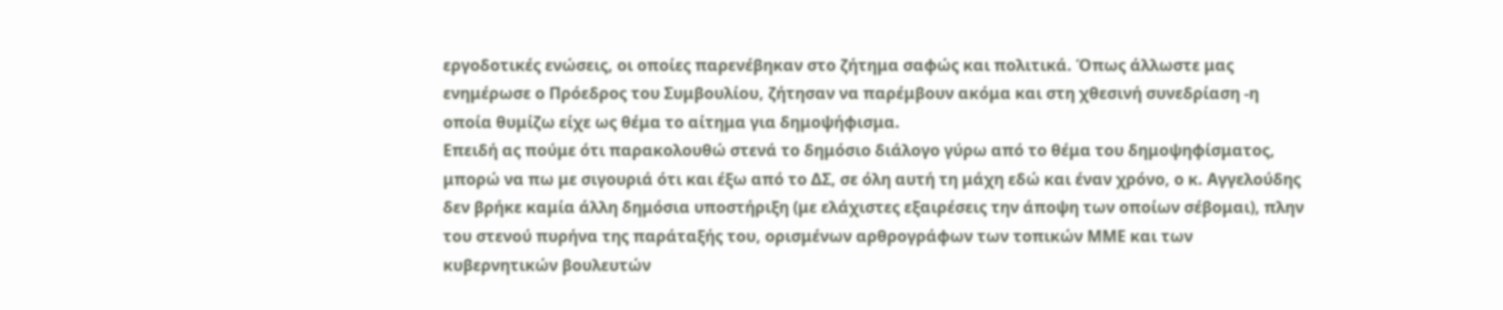εργοδοτικές ενώσεις, οι οποίες παρενέβηκαν στο ζήτημα σαφώς και πολιτικά. Όπως άλλωστε μας ενημέρωσε ο Πρόεδρος του Συμβουλίου, ζήτησαν να παρέμβουν ακόμα και στη χθεσινή συνεδρίαση -η οποία θυμίζω είχε ως θέμα το αίτημα για δημοψήφισμα.
Επειδή ας πούμε ότι παρακολουθώ στενά το δημόσιο διάλογο γύρω από το θέμα του δημοψηφίσματος, μπορώ να πω με σιγουριά ότι και έξω από το ΔΣ, σε όλη αυτή τη μάχη εδώ και έναν χρόνο, ο κ. Αγγελούδης δεν βρήκε καμία άλλη δημόσια υποστήριξη (με ελάχιστες εξαιρέσεις την άποψη των οποίων σέβομαι), πλην του στενού πυρήνα της παράταξής του, ορισμένων αρθρογράφων των τοπικών ΜΜΕ και των κυβερνητικών βουλευτών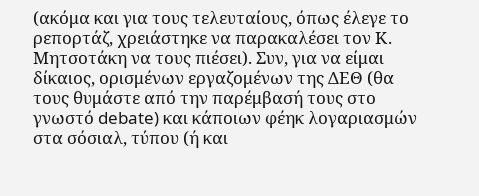(ακόμα και για τους τελευταίους, όπως έλεγε το ρεπορτάζ, χρειάστηκε να παρακαλέσει τον Κ. Μητσοτάκη να τους πιέσει). Συν, για να είμαι δίκαιος, ορισμένων εργαζομένων της ΔΕΘ (θα τους θυμάστε από την παρέμβασή τους στο γνωστό debate) και κάποιων φέηκ λογαριασμών στα σόσιαλ, τύπου (ή και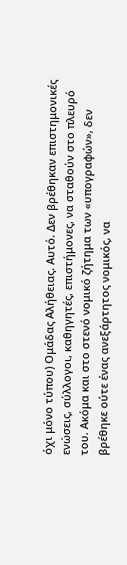όχι μόνο τύπου) Ομάδας Αλήθειας. Αυτό. Δεν βρέθηκαν επιστημονικές ενώσεις, σύλλογοι, καθηγητές, επιστήμονες, να σταθούν στο πλευρό του. Ακόμα και στο στενό νομικό ζήτημα των «υπογραφών», δεν βρέθηκε ούτε ένας ανεξάρτητος νομικός, να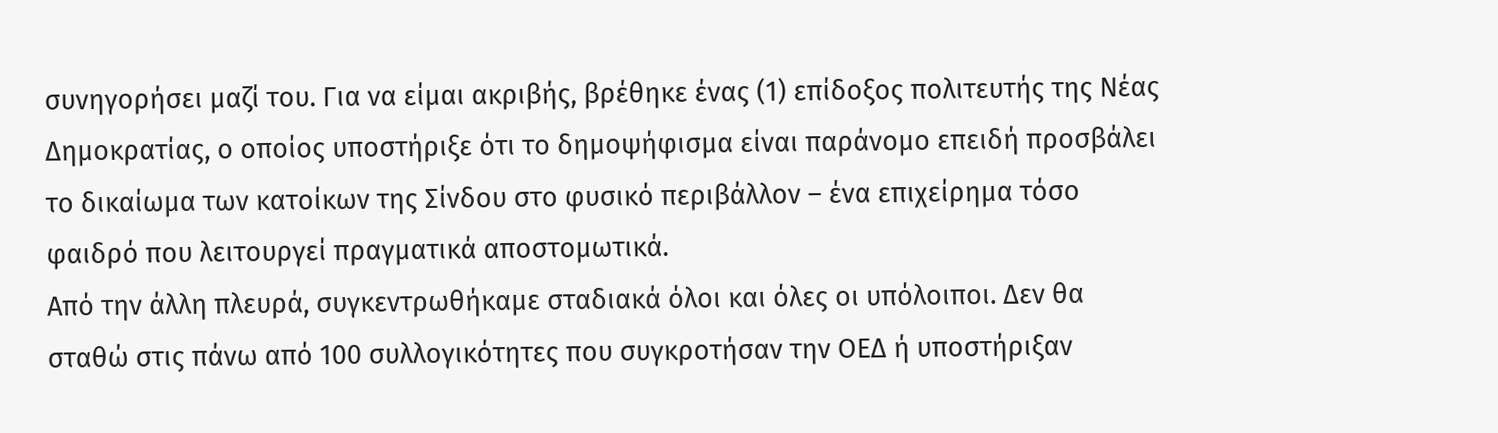συνηγορήσει μαζί του. Για να είμαι ακριβής, βρέθηκε ένας (1) επίδοξος πολιτευτής της Νέας Δημοκρατίας, ο οποίος υποστήριξε ότι το δημοψήφισμα είναι παράνομο επειδή προσβάλει το δικαίωμα των κατοίκων της Σίνδου στο φυσικό περιβάλλον – ένα επιχείρημα τόσο φαιδρό που λειτουργεί πραγματικά αποστομωτικά.
Από την άλλη πλευρά, συγκεντρωθήκαμε σταδιακά όλοι και όλες οι υπόλοιποι. Δεν θα σταθώ στις πάνω από 100 συλλογικότητες που συγκροτήσαν την ΟΕΔ ή υποστήριξαν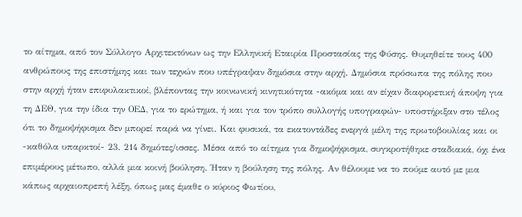το αίτημα, από τον Σύλλογο Αρχιτεκτόνων ως την Ελληνική Εταιρία Προστασίας της Φύσης. Θυμηθείτε τους 400 ανθρώπους της επιστήμης και των τεχνών που υπέγραψαν δημόσια στην αρχή. Δημόσια πρόσωπα της πόλης που στην αρχή ήταν επιφυλακτικοί, βλέποντας την κοινωνική κινητικότητα -ακόμα και αν είχαν διαφορετική άποψη για τη ΔΕΘ, για την ίδια την ΟΕΔ, για το ερώτημα, ή και για τον τρόπο συλλογής υπογραφών- υποστήριξαν στο τέλος ότι το δημοψήφισμα δεν μπορεί παρά να γίνει. Και φυσικά, τα εκατοντάδες ενεργά μέλη της πρωτοβουλίας και οι -καθόλα υπαρκτοί- 23. 214 δημότες/ισσες. Μέσα από το αίτημα για δημοψήφισμα, συγκροτήθηκε σταδιακά, όχι ένα επιμέρους μέτωπο, αλλά μια κοινή βούληση. Ήταν η βούληση της πόλης. Αν θέλουμε να το πούμε αυτό με μια κάπως αρχαιοπρεπή λέξη, όπως μας έμαθε ο κύριος Φωτίου,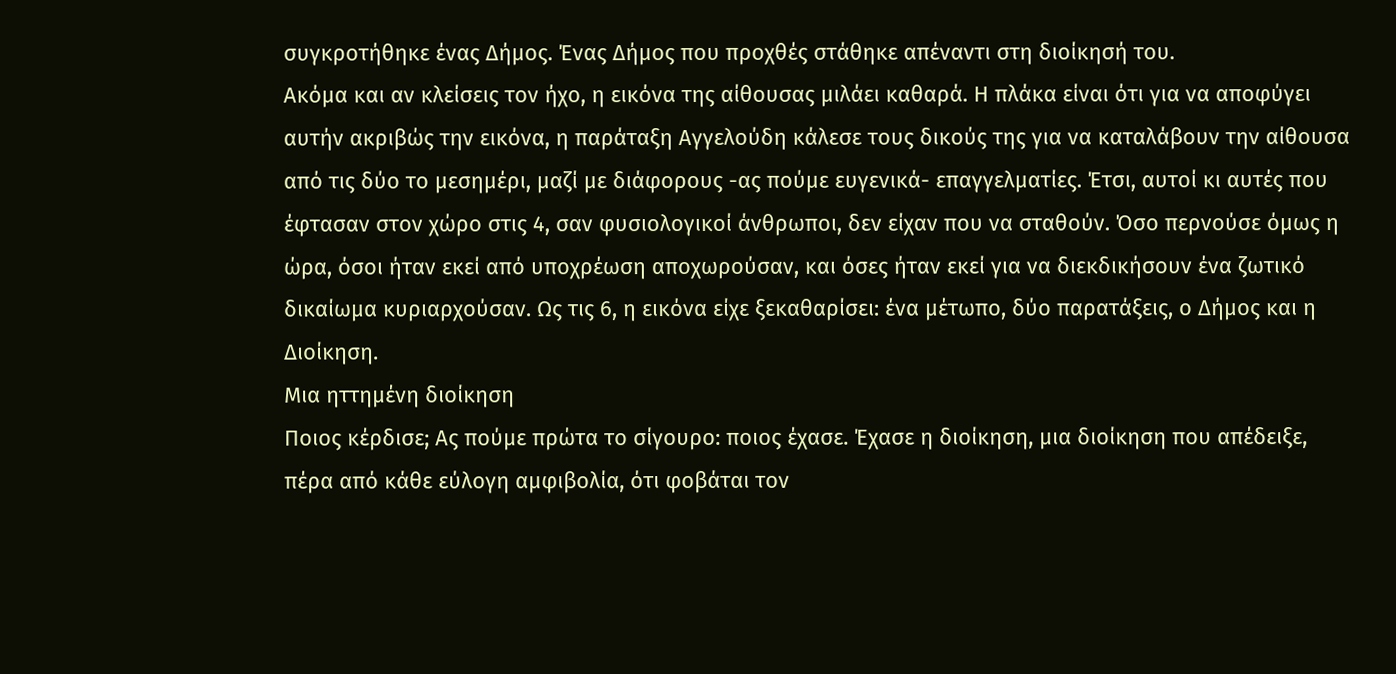συγκροτήθηκε ένας Δήμος. Ένας Δήμος που προχθές στάθηκε απέναντι στη διοίκησή του.
Ακόμα και αν κλείσεις τον ήχο, η εικόνα της αίθουσας μιλάει καθαρά. Η πλάκα είναι ότι για να αποφύγει αυτήν ακριβώς την εικόνα, η παράταξη Αγγελούδη κάλεσε τους δικούς της για να καταλάβουν την αίθουσα από τις δύο το μεσημέρι, μαζί με διάφορους -ας πούμε ευγενικά- επαγγελματίες. Έτσι, αυτοί κι αυτές που έφτασαν στον χώρο στις 4, σαν φυσιολογικοί άνθρωποι, δεν είχαν που να σταθούν. Όσο περνούσε όμως η ώρα, όσοι ήταν εκεί από υποχρέωση αποχωρούσαν, και όσες ήταν εκεί για να διεκδικήσουν ένα ζωτικό δικαίωμα κυριαρχούσαν. Ως τις 6, η εικόνα είχε ξεκαθαρίσει: ένα μέτωπο, δύο παρατάξεις, ο Δήμος και η Διοίκηση.
Μια ηττημένη διοίκηση
Ποιος κέρδισε; Ας πούμε πρώτα το σίγουρο: ποιος έχασε. Έχασε η διοίκηση, μια διοίκηση που απέδειξε, πέρα από κάθε εύλογη αμφιβολία, ότι φοβάται τον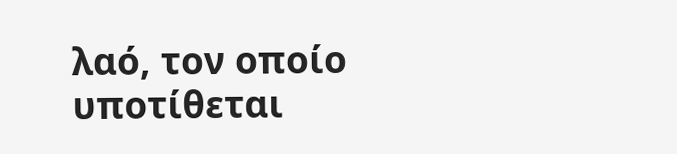λαό, τον οποίο υποτίθεται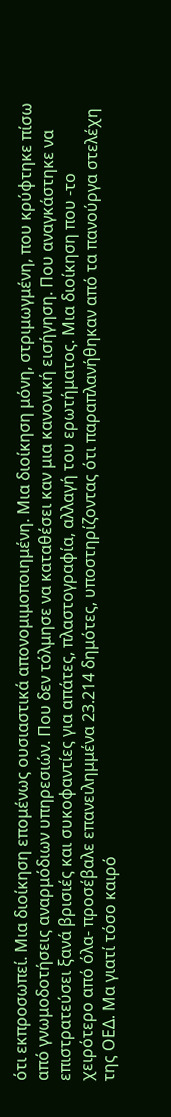ότι εκπροσωπεί. Μια διοίκηση επομένως ουσιαστικά απονομιμοποιημένη. Μια διοίκηση μόνη, στριμωγμένη, που κρύφτηκε πίσω από γνωμοδοτήσεις αναρμόδιων υπηρεσιών. Που δεν τόλμησε να καταθέσει καν μια κανονική εισήγηση. Που αναγκάστηκε να επιστρατεύσει ξανά βρισιές και συκοφαντίες για απάτες, πλαστογραφία, αλλαγή του ερωτήματος. Μια διοίκηση που -το χειρότερο από όλα- προσέβαλε επανειλημμένα 23.214 δημότες, υποστηρίζοντας ότι παραπλανήθηκαν από τα πανούργα στελέχη της ΟΕΔ. Μα γιατί τόσο καιρό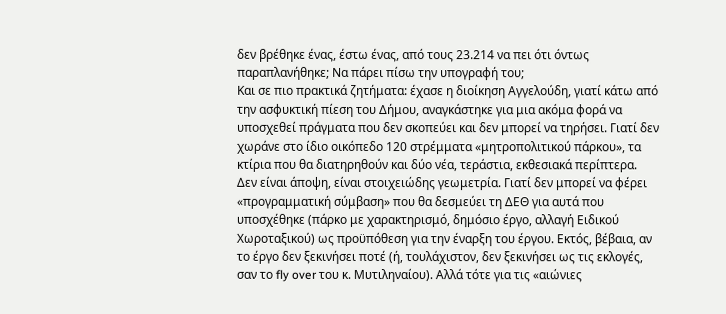δεν βρέθηκε ένας, έστω ένας, από τους 23.214 να πει ότι όντως παραπλανήθηκε; Να πάρει πίσω την υπογραφή του;
Και σε πιο πρακτικά ζητήματα: έχασε η διοίκηση Αγγελούδη, γιατί κάτω από την ασφυκτική πίεση του Δήμου, αναγκάστηκε για μια ακόμα φορά να υποσχεθεί πράγματα που δεν σκοπεύει και δεν μπορεί να τηρήσει. Γιατί δεν χωράνε στο ίδιο οικόπεδο 120 στρέμματα «μητροπολιτικού πάρκου», τα κτίρια που θα διατηρηθούν και δύο νέα, τεράστια, εκθεσιακά περίπτερα. Δεν είναι άποψη, είναι στοιχειώδης γεωμετρία. Γιατί δεν μπορεί να φέρει «προγραμματική σύμβαση» που θα δεσμεύει τη ΔΕΘ για αυτά που υποσχέθηκε (πάρκο με χαρακτηρισμό, δημόσιο έργο, αλλαγή Ειδικού Χωροταξικού) ως προϋπόθεση για την έναρξη του έργου. Εκτός, βέβαια, αν το έργο δεν ξεκινήσει ποτέ (ή, τουλάχιστον, δεν ξεκινήσει ως τις εκλογές, σαν το fly over του κ. Μυτιληναίου). Αλλά τότε για τις «αιώνιες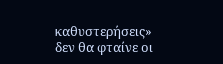καθυστερήσεις» δεν θα φταίνε οι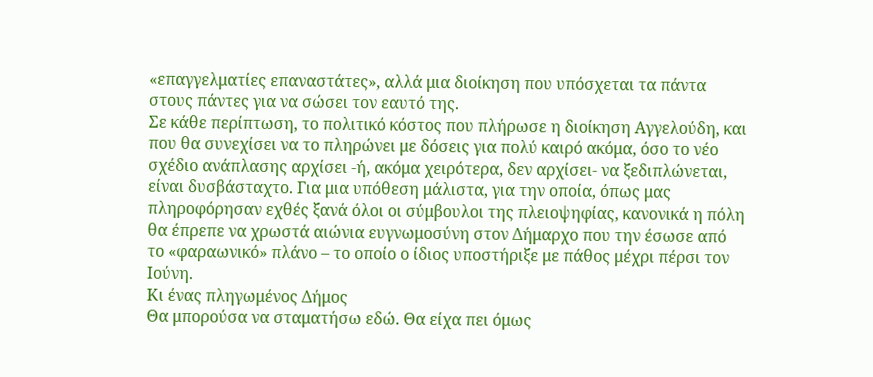«επαγγελματίες επαναστάτες», αλλά μια διοίκηση που υπόσχεται τα πάντα στους πάντες για να σώσει τον εαυτό της.
Σε κάθε περίπτωση, το πολιτικό κόστος που πλήρωσε η διοίκηση Αγγελούδη, και που θα συνεχίσει να το πληρώνει με δόσεις για πολύ καιρό ακόμα, όσο το νέο σχέδιο ανάπλασης αρχίσει -ή, ακόμα χειρότερα, δεν αρχίσει- να ξεδιπλώνεται, είναι δυσβάσταχτο. Για μια υπόθεση μάλιστα, για την οποία, όπως μας πληροφόρησαν εχθές ξανά όλοι οι σύμβουλοι της πλειοψηφίας, κανονικά η πόλη θα έπρεπε να χρωστά αιώνια ευγνωμοσύνη στον Δήμαρχο που την έσωσε από το «φαραωνικό» πλάνο – το οποίο ο ίδιος υποστήριξε με πάθος μέχρι πέρσι τον Ιούνη.
Κι ένας πληγωμένος Δήμος
Θα μπορούσα να σταματήσω εδώ. Θα είχα πει όμως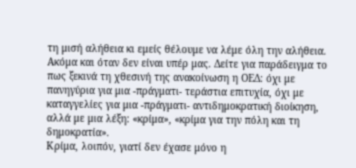τη μισή αλήθεια κι εμείς θέλουμε να λέμε όλη την αλήθεια. Ακόμα και όταν δεν είναι υπέρ μας. Δείτε για παράδειγμα το πως ξεκινά τη χθεσινή της ανακοίνωση η ΟΕΔ: όχι με πανηγύρια για μια -πράγματι- τεράστια επιτυχία, όχι με καταγγελίες για μια -πράγματι- αντιδημοκρατική διοίκηση, αλλά με μια λέξη: «κρίμα», «κρίμα για την πόλη και τη δημοκρατία».
Κρίμα, λοιπόν, γιατί δεν έχασε μόνο η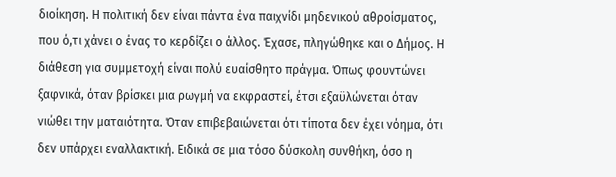διοίκηση. Η πολιτική δεν είναι πάντα ένα παιχνίδι μηδενικού αθροίσματος, που ό,τι χάνει ο ένας το κερδίζει ο άλλος. Έχασε, πληγώθηκε και ο Δήμος. Η διάθεση για συμμετοχή είναι πολύ ευαίσθητο πράγμα. Όπως φουντώνει ξαφνικά, όταν βρίσκει μια ρωγμή να εκφραστεί, έτσι εξαϋλώνεται όταν νιώθει την ματαιότητα. Όταν επιβεβαιώνεται ότι τίποτα δεν έχει νόημα, ότι δεν υπάρχει εναλλακτική. Ειδικά σε μια τόσο δύσκολη συνθήκη, όσο η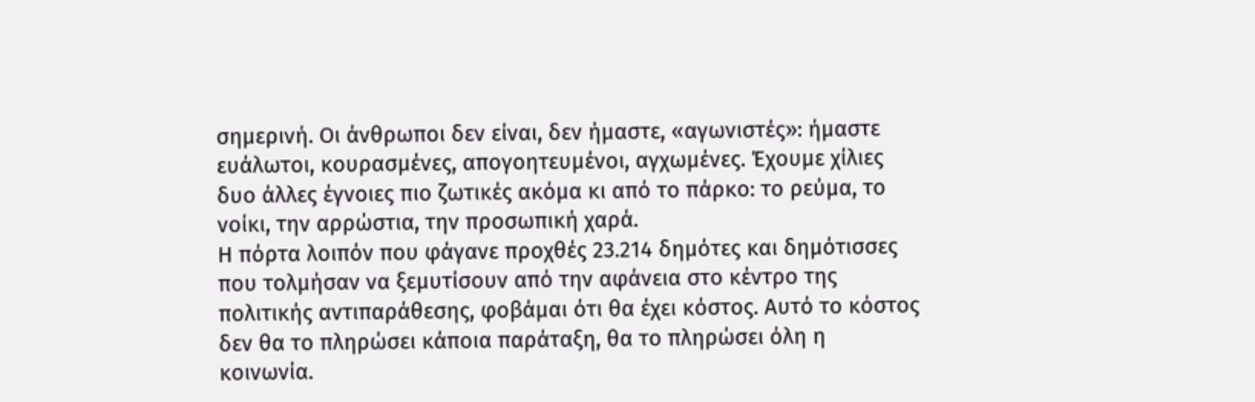σημερινή. Οι άνθρωποι δεν είναι, δεν ήμαστε, «αγωνιστές»: ήμαστε ευάλωτοι, κουρασμένες, απογοητευμένοι, αγχωμένες. Έχουμε χίλιες δυο άλλες έγνοιες πιο ζωτικές ακόμα κι από το πάρκο: το ρεύμα, το νοίκι, την αρρώστια, την προσωπική χαρά.
Η πόρτα λοιπόν που φάγανε προχθές 23.214 δημότες και δημότισσες που τολμήσαν να ξεμυτίσουν από την αφάνεια στο κέντρο της πολιτικής αντιπαράθεσης, φοβάμαι ότι θα έχει κόστος. Αυτό το κόστος δεν θα το πληρώσει κάποια παράταξη, θα το πληρώσει όλη η κοινωνία.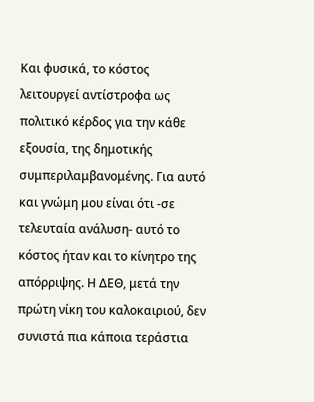Και φυσικά, το κόστος λειτουργεί αντίστροφα ως πολιτικό κέρδος για την κάθε εξουσία, της δημοτικής συμπεριλαμβανομένης. Για αυτό και γνώμη μου είναι ότι -σε τελευταία ανάλυση- αυτό το κόστος ήταν και το κίνητρο της απόρριψης. Η ΔΕΘ, μετά την πρώτη νίκη του καλοκαιριού, δεν συνιστά πια κάποια τεράστια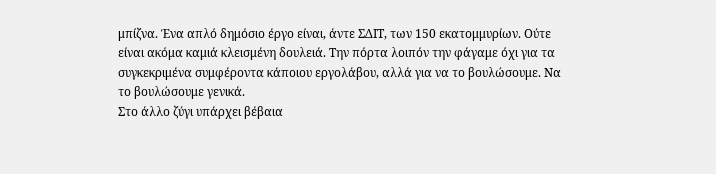μπίζνα. Ένα απλό δημόσιο έργο είναι, άντε ΣΔΙΤ, των 150 εκατομμυρίων. Ούτε είναι ακόμα καμιά κλεισμένη δουλειά. Την πόρτα λοιπόν την φάγαμε όχι για τα συγκεκριμένα συμφέροντα κάποιου εργολάβου, αλλά για να το βουλώσουμε. Να το βουλώσουμε γενικά.
Στο άλλο ζύγι υπάρχει βέβαια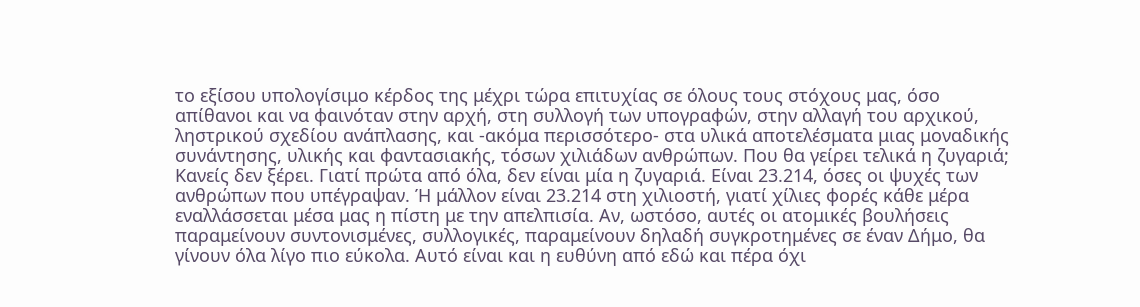το εξίσου υπολογίσιμο κέρδος της μέχρι τώρα επιτυχίας σε όλους τους στόχους μας, όσο απίθανοι και να φαινόταν στην αρχή, στη συλλογή των υπογραφών, στην αλλαγή του αρχικού, ληστρικού σχεδίου ανάπλασης, και -ακόμα περισσότερο- στα υλικά αποτελέσματα μιας μοναδικής συνάντησης, υλικής και φαντασιακής, τόσων χιλιάδων ανθρώπων. Που θα γείρει τελικά η ζυγαριά;
Κανείς δεν ξέρει. Γιατί πρώτα από όλα, δεν είναι μία η ζυγαριά. Είναι 23.214, όσες οι ψυχές των ανθρώπων που υπέγραψαν. Ή μάλλον είναι 23.214 στη χιλιοστή, γιατί χίλιες φορές κάθε μέρα εναλλάσσεται μέσα μας η πίστη με την απελπισία. Αν, ωστόσο, αυτές οι ατομικές βουλήσεις παραμείνουν συντονισμένες, συλλογικές, παραμείνουν δηλαδή συγκροτημένες σε έναν Δήμο, θα γίνουν όλα λίγο πιο εύκολα. Αυτό είναι και η ευθύνη από εδώ και πέρα όχι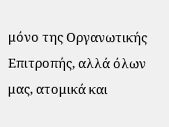μόνο της Οργανωτικής Επιτροπής, αλλά όλων μας, ατομικά και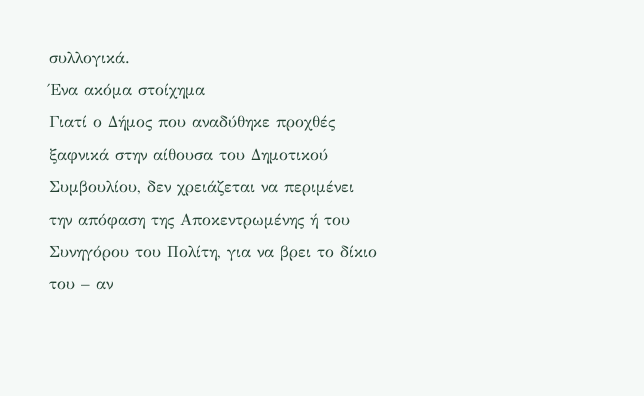συλλογικά.
Ένα ακόμα στοίχημα
Γιατί ο Δήμος που αναδύθηκε προχθές ξαφνικά στην αίθουσα του Δημοτικού Συμβουλίου, δεν χρειάζεται να περιμένει την απόφαση της Αποκεντρωμένης ή του Συνηγόρου του Πολίτη, για να βρει το δίκιο του – αν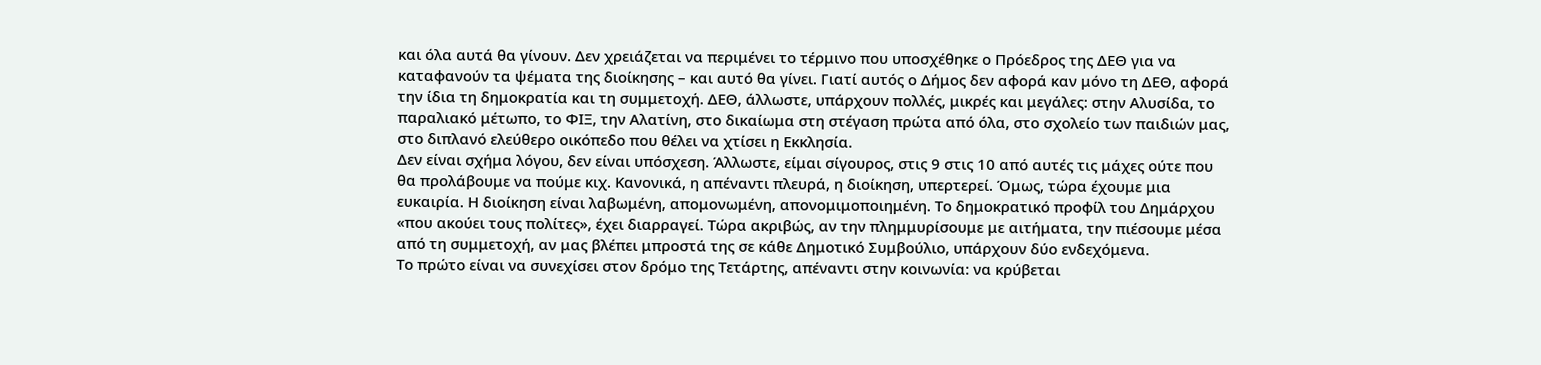και όλα αυτά θα γίνουν. Δεν χρειάζεται να περιμένει το τέρμινο που υποσχέθηκε ο Πρόεδρος της ΔΕΘ για να καταφανούν τα ψέματα της διοίκησης – και αυτό θα γίνει. Γιατί αυτός ο Δήμος δεν αφορά καν μόνο τη ΔΕΘ, αφορά την ίδια τη δημοκρατία και τη συμμετοχή. ΔΕΘ, άλλωστε, υπάρχουν πολλές, μικρές και μεγάλες: στην Αλυσίδα, το παραλιακό μέτωπο, το ΦΙΞ, την Αλατίνη, στο δικαίωμα στη στέγαση πρώτα από όλα, στο σχολείο των παιδιών μας, στο διπλανό ελεύθερο οικόπεδο που θέλει να χτίσει η Εκκλησία.
Δεν είναι σχήμα λόγου, δεν είναι υπόσχεση. Άλλωστε, είμαι σίγουρος, στις 9 στις 10 από αυτές τις μάχες ούτε που θα προλάβουμε να πούμε κιχ. Κανονικά, η απέναντι πλευρά, η διοίκηση, υπερτερεί. Όμως, τώρα έχουμε μια ευκαιρία. Η διοίκηση είναι λαβωμένη, απομονωμένη, απονομιμοποιημένη. Το δημοκρατικό προφίλ του Δημάρχου «που ακούει τους πολίτες», έχει διαρραγεί. Τώρα ακριβώς, αν την πλημμυρίσουμε με αιτήματα, την πιέσουμε μέσα από τη συμμετοχή, αν μας βλέπει μπροστά της σε κάθε Δημοτικό Συμβούλιο, υπάρχουν δύο ενδεχόμενα.
Το πρώτο είναι να συνεχίσει στον δρόμο της Τετάρτης, απέναντι στην κοινωνία: να κρύβεται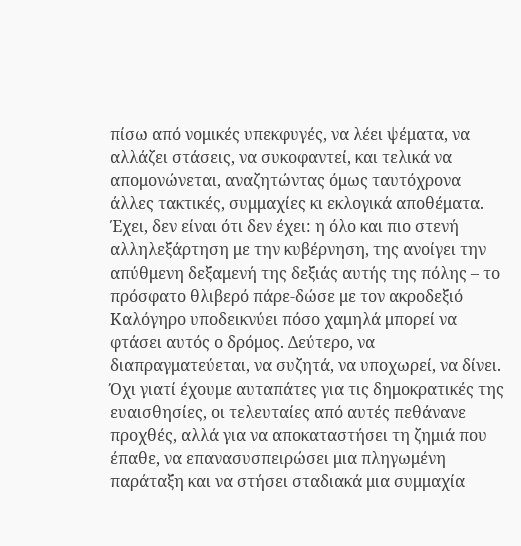πίσω από νομικές υπεκφυγές, να λέει ψέματα, να αλλάζει στάσεις, να συκοφαντεί, και τελικά να απομονώνεται, αναζητώντας όμως ταυτόχρονα άλλες τακτικές, συμμαχίες κι εκλογικά αποθέματα. Έχει, δεν είναι ότι δεν έχει: η όλο και πιο στενή αλληλεξάρτηση με την κυβέρνηση, της ανοίγει την απύθμενη δεξαμενή της δεξιάς αυτής της πόλης – το πρόσφατο θλιβερό πάρε-δώσε με τον ακροδεξιό Καλόγηρο υποδεικνύει πόσο χαμηλά μπορεί να φτάσει αυτός ο δρόμος. Δεύτερο, να διαπραγματεύεται, να συζητά, να υποχωρεί, να δίνει. Όχι γιατί έχουμε αυταπάτες για τις δημοκρατικές της ευαισθησίες, οι τελευταίες από αυτές πεθάνανε προχθές, αλλά για να αποκαταστήσει τη ζημιά που έπαθε, να επανασυσπειρώσει μια πληγωμένη παράταξη και να στήσει σταδιακά μια συμμαχία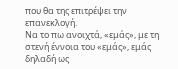που θα της επιτρέψει την επανεκλογή.
Να το πω ανοιχτά, «εμάς», με τη στενή έννοια του «εμάς», εμάς δηλαδή ως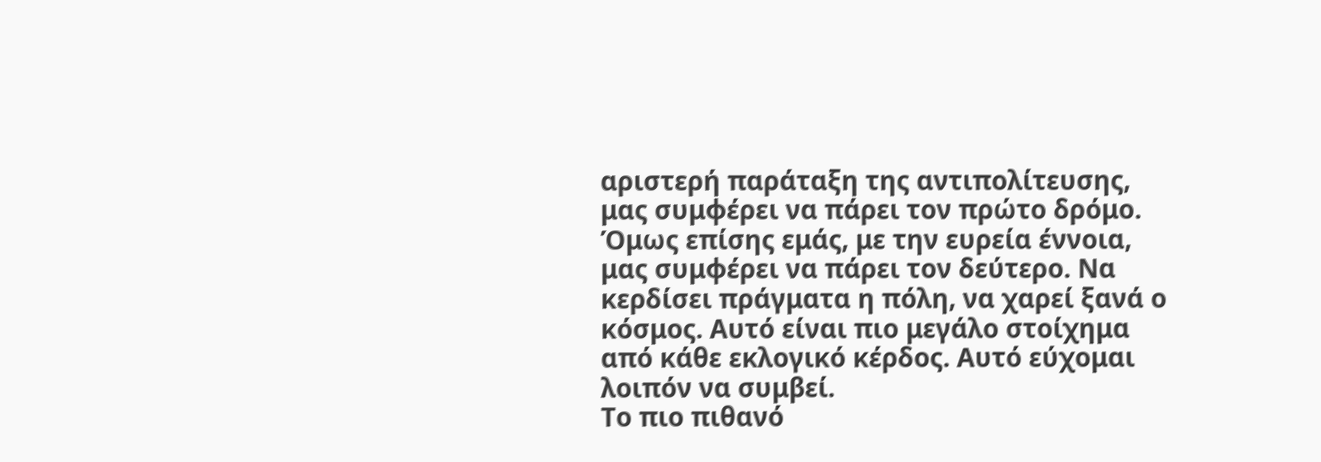αριστερή παράταξη της αντιπολίτευσης, μας συμφέρει να πάρει τον πρώτο δρόμο. Όμως επίσης εμάς, με την ευρεία έννοια, μας συμφέρει να πάρει τον δεύτερο. Να κερδίσει πράγματα η πόλη, να χαρεί ξανά ο κόσμος. Αυτό είναι πιο μεγάλο στοίχημα από κάθε εκλογικό κέρδος. Αυτό εύχομαι λοιπόν να συμβεί.
Το πιο πιθανό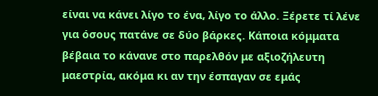είναι να κάνει λίγο το ένα, λίγο το άλλο. Ξέρετε τί λένε για όσους πατάνε σε δύο βάρκες. Κάποια κόμματα βέβαια το κάνανε στο παρελθόν με αξιοζήλευτη μαεστρία, ακόμα κι αν την έσπαγαν σε εμάς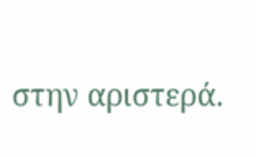στην αριστερά.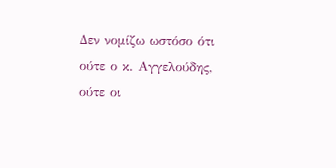Δεν νομίζω ωστόσο ότι ούτε ο κ. Αγγελούδης, ούτε οι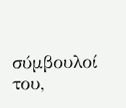σύμβουλοί του,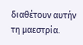διαθέτουν αυτήν τη μαεστρία.